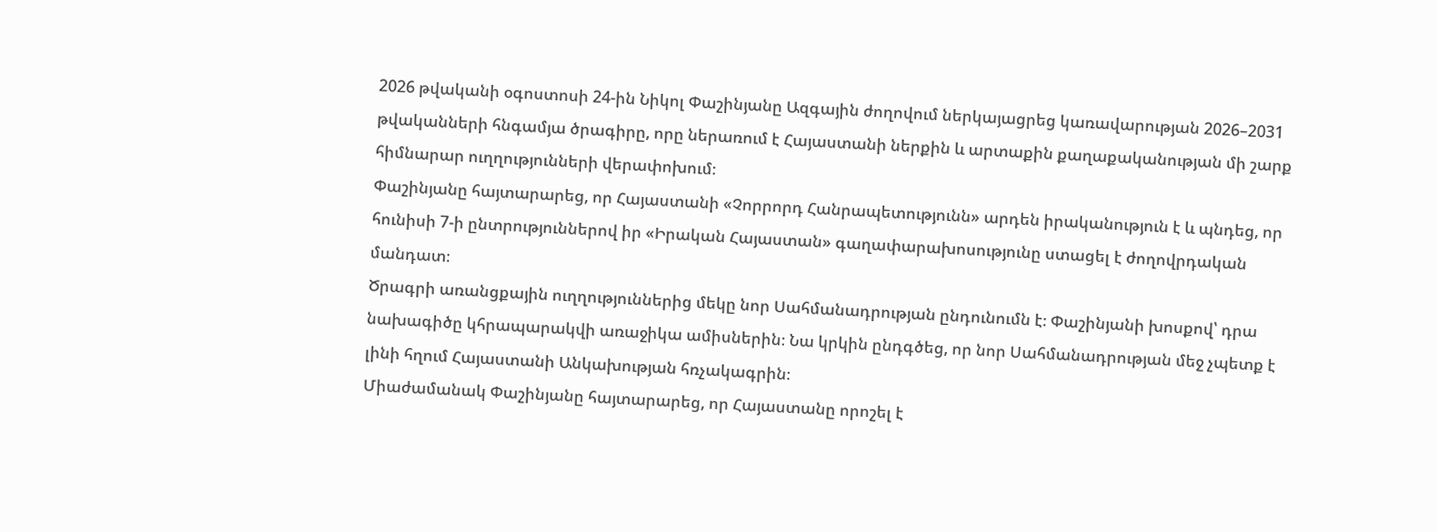2026 թվականի օգոստոսի 24-ին Նիկոլ Փաշինյանը Ազգային ժողովում ներկայացրեց կառավարության 2026–2031 թվականների հնգամյա ծրագիրը, որը ներառում է Հայաստանի ներքին և արտաքին քաղաքականության մի շարք հիմնարար ուղղությունների վերափոխում։
Փաշինյանը հայտարարեց, որ Հայաստանի «Չորրորդ Հանրապետությունն» արդեն իրականություն է և պնդեց, որ հունիսի 7-ի ընտրություններով իր «Իրական Հայաստան» գաղափարախոսությունը ստացել է ժողովրդական մանդատ։
Ծրագրի առանցքային ուղղություններից մեկը նոր Սահմանադրության ընդունումն է։ Փաշինյանի խոսքով՝ դրա նախագիծը կհրապարակվի առաջիկա ամիսներին։ Նա կրկին ընդգծեց, որ նոր Սահմանադրության մեջ չպետք է լինի հղում Հայաստանի Անկախության հռչակագրին։
Միաժամանակ Փաշինյանը հայտարարեց, որ Հայաստանը որոշել է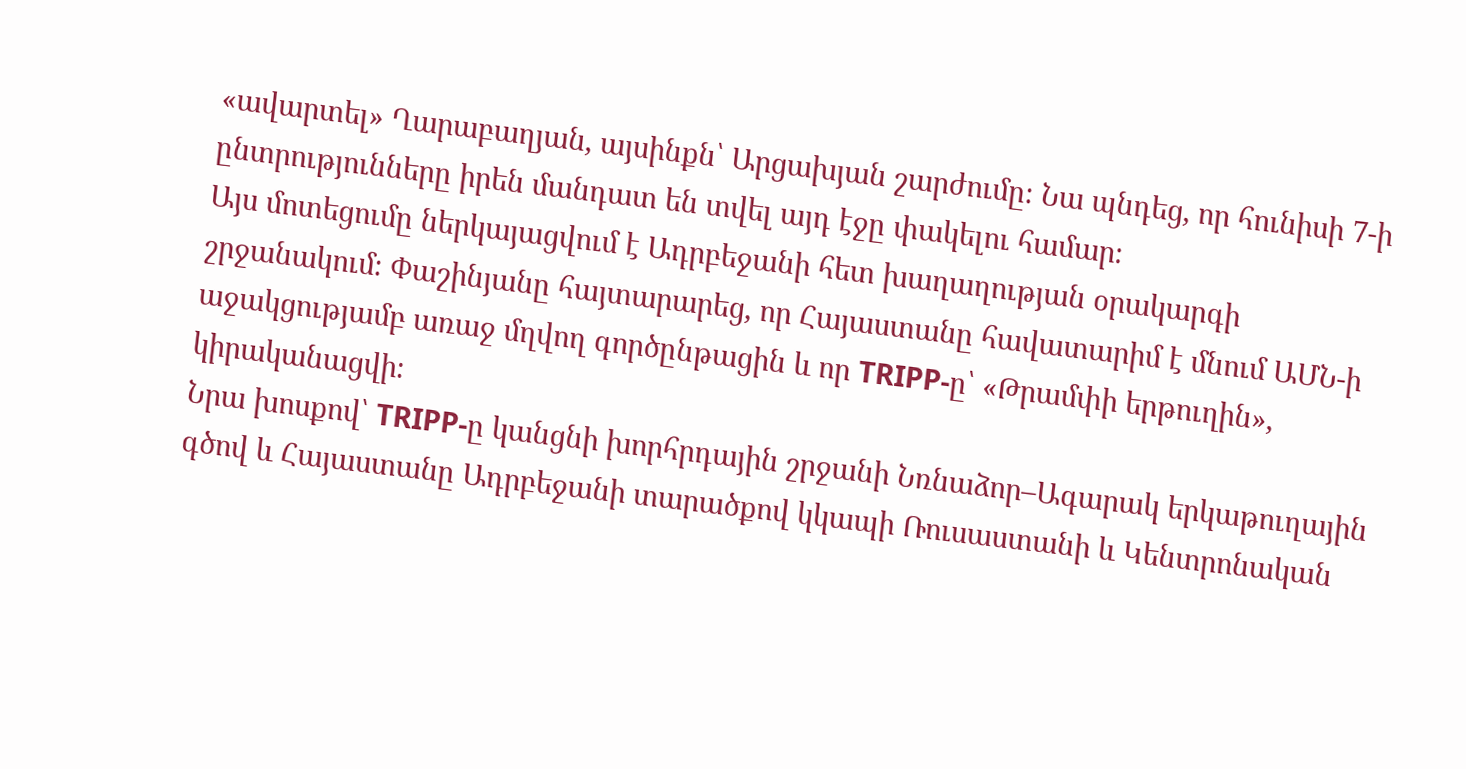«ավարտել» Ղարաբաղյան, այսինքն՝ Արցախյան շարժումը։ Նա պնդեց, որ հունիսի 7-ի ընտրությունները իրեն մանդատ են տվել այդ էջը փակելու համար։
Այս մոտեցումը ներկայացվում է Ադրբեջանի հետ խաղաղության օրակարգի շրջանակում։ Փաշինյանը հայտարարեց, որ Հայաստանը հավատարիմ է մնում ԱՄՆ-ի աջակցությամբ առաջ մղվող գործընթացին և որ TRIPP-ը՝ «Թրամփի երթուղին», կիրականացվի։
Նրա խոսքով՝ TRIPP-ը կանցնի խորհրդային շրջանի Նռնաձոր–Ագարակ երկաթուղային գծով և Հայաստանը Ադրբեջանի տարածքով կկապի Ռուսաստանի և Կենտրոնական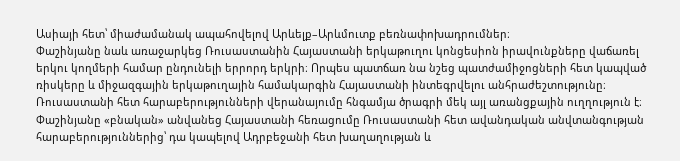Ասիայի հետ՝ միաժամանակ ապահովելով Արևելք–Արևմուտք բեռնափոխադրումներ։
Փաշինյանը նաև առաջարկեց Ռուսաստանին Հայաստանի երկաթուղու կոնցեսիոն իրավունքները վաճառել երկու կողմերի համար ընդունելի երրորդ երկրի։ Որպես պատճառ նա նշեց պատժամիջոցների հետ կապված ռիսկերը և միջազգային երկաթուղային համակարգին Հայաստանի ինտեգրվելու անհրաժեշտությունը։
Ռուսաստանի հետ հարաբերությունների վերանայումը հնգամյա ծրագրի մեկ այլ առանցքային ուղղություն է։
Փաշինյանը «բնական» անվանեց Հայաստանի հեռացումը Ռուսաստանի հետ ավանդական անվտանգության հարաբերություններից՝ դա կապելով Ադրբեջանի հետ խաղաղության և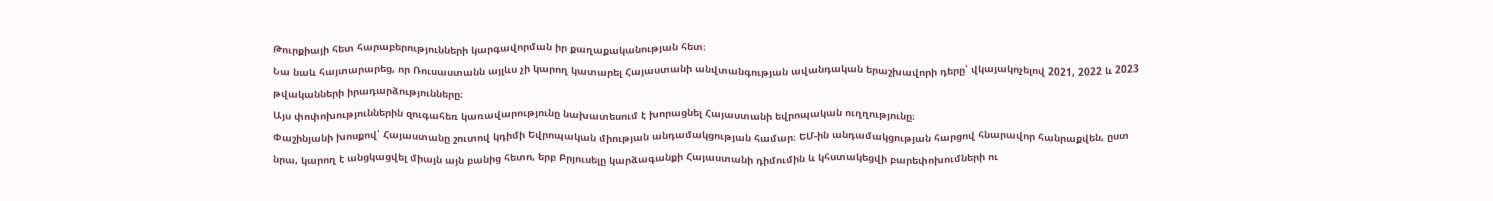Թուրքիայի հետ հարաբերությունների կարգավորման իր քաղաքականության հետ։
Նա նաև հայտարարեց, որ Ռուսաստանն այլևս չի կարող կատարել Հայաստանի անվտանգության ավանդական երաշխավորի դերը՝ վկայակոչելով 2021, 2022 և 2023 թվականների իրադարձությունները։
Այս փոփոխություններին զուգահեռ կառավարությունը նախատեսում է խորացնել Հայաստանի եվրոպական ուղղությունը։
Փաշինյանի խոսքով՝ Հայաստանը շուտով կդիմի Եվրոպական միության անդամակցության համար։ ԵՄ-ին անդամակցության հարցով հնարավոր հանրաքվեն, ըստ նրա, կարող է անցկացվել միայն այն բանից հետո, երբ Բրյուսելը կարձագանքի Հայաստանի դիմումին և կհստակեցվի բարեփոխումների ու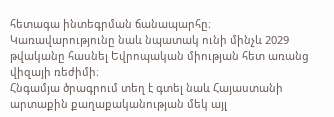հետագա ինտեգրման ճանապարհը։
Կառավարությունը նաև նպատակ ունի մինչև 2029 թվականը հասնել Եվրոպական միության հետ առանց վիզայի ռեժիմի։
Հնգամյա ծրագրում տեղ է գտել նաև Հայաստանի արտաքին քաղաքականության մեկ այլ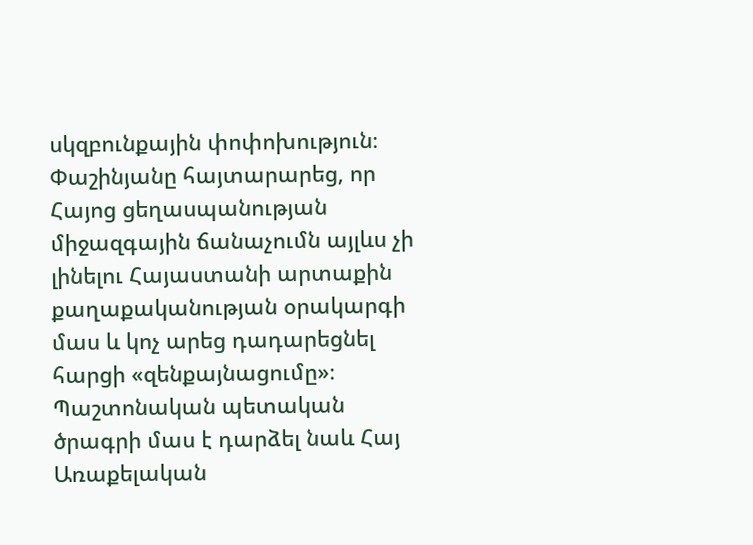սկզբունքային փոփոխություն։
Փաշինյանը հայտարարեց, որ Հայոց ցեղասպանության միջազգային ճանաչումն այլևս չի լինելու Հայաստանի արտաքին քաղաքականության օրակարգի մաս և կոչ արեց դադարեցնել հարցի «զենքայնացումը»։
Պաշտոնական պետական ծրագրի մաս է դարձել նաև Հայ Առաքելական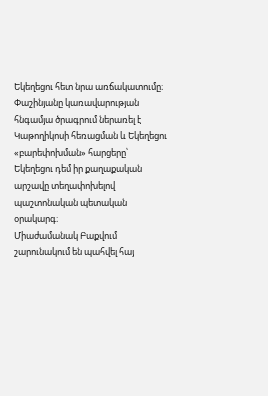Եկեղեցու հետ նրա առճակատումը։
Փաշինյանը կառավարության հնգամյա ծրագրում ներառել է Կաթողիկոսի հեռացման և Եկեղեցու «բարեփոխման» հարցերը՝ Եկեղեցու դեմ իր քաղաքական արշավը տեղափոխելով պաշտոնական պետական օրակարգ։
Միաժամանակ Բաքվում շարունակում են պահվել հայ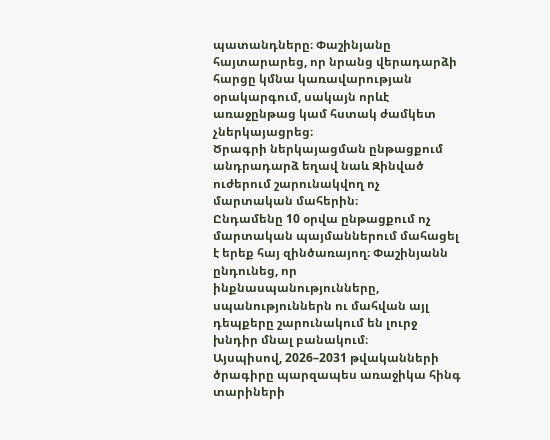պատանդները։ Փաշինյանը հայտարարեց, որ նրանց վերադարձի հարցը կմնա կառավարության օրակարգում, սակայն որևէ առաջընթաց կամ հստակ ժամկետ չներկայացրեց։
Ծրագրի ներկայացման ընթացքում անդրադարձ եղավ նաև Զինված ուժերում շարունակվող ոչ մարտական մահերին։
Ընդամենը 10 օրվա ընթացքում ոչ մարտական պայմաններում մահացել է երեք հայ զինծառայող։ Փաշինյանն ընդունեց, որ ինքնասպանությունները, սպանություններն ու մահվան այլ դեպքերը շարունակում են լուրջ խնդիր մնալ բանակում։
Այսպիսով, 2026–2031 թվականների ծրագիրը պարզապես առաջիկա հինգ տարիների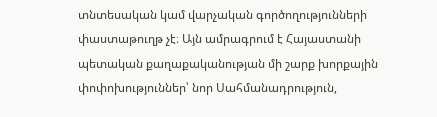տնտեսական կամ վարչական գործողությունների փաստաթուղթ չէ։ Այն ամրագրում է Հայաստանի պետական քաղաքականության մի շարք խորքային փոփոխություններ՝ նոր Սահմանադրություն,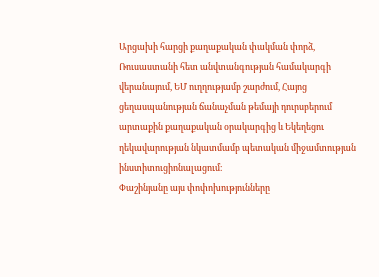Արցախի հարցի քաղաքական փակման փորձ, Ռուսաստանի հետ անվտանգության համակարգի վերանայում, ԵՄ ուղղությամբ շարժում, Հայոց ցեղասպանության ճանաչման թեմայի դուրսբերում արտաքին քաղաքական օրակարգից և Եկեղեցու ղեկավարության նկատմամբ պետական միջամտության ինստիտուցիոնալացում։
Փաշինյանը այս փոփոխությունները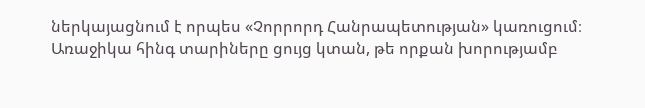ներկայացնում է որպես «Չորրորդ Հանրապետության» կառուցում։ Առաջիկա հինգ տարիները ցույց կտան, թե որքան խորությամբ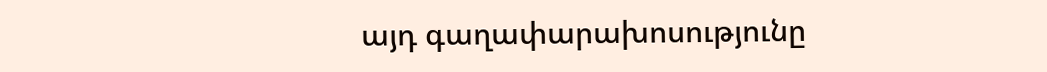այդ գաղափարախոսությունը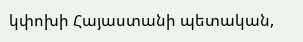կփոխի Հայաստանի պետական,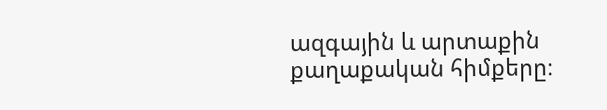ազգային և արտաքին քաղաքական հիմքերը։